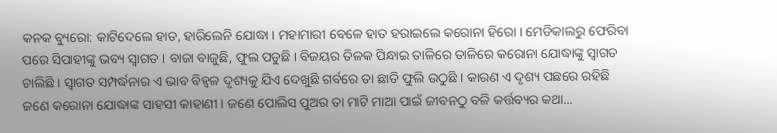କନକ ବ୍ୟୁରୋ: କାଟିଦେଲେ ହାତ, ହାରିଲେନି ଯୋଦ୍ଧା । ମହାମାରୀ ବେଳେ ହାତ ହରାଇଲେ କରୋନା ହିରୋ । ମେଡିକାଲରୁ ଫେରିବା ପରେ ସିପାହୀଙ୍କୁ ଭବ୍ୟ ସ୍ୱାଗତ । ବାଜା ବାଜୁଛି, ଫୁଲ ପଡୁଛି । ବିଜୟର ତିଳକ ପିନ୍ଧାଇ ତାଳିରେ ତାଳିରେ କରୋନା ଯୋଦ୍ଧାଙ୍କୁ ସ୍ୱାଗତ ଚାଲିଛି । ସ୍ୱାଗତ ସମ୍ପର୍ଦ୍ଧନାର ଏ ଭାବ ବିହ୍ୱଳ ଦୃଶ୍ୟକୁ ଯିଏ ଦେଖୁଛି ଗର୍ବରେ ତା ଛାତି ଫୁଲି ଉଠୁଛି । କାରଣ ଏ ଦୃଶ୍ୟ ପଛରେ ରହିଛି ଜଣେ କରୋନା ଯୋଦ୍ଧାଙ୍କ ସାହସୀ କାହାଣୀ । ଜଣେ ପୋଲିସ ପୁଅର ତା ମାଟି ମାଆ ପାଇଁ ଜୀବନଠୁ ବଳି କର୍ତ୍ତବ୍ୟର କଥା...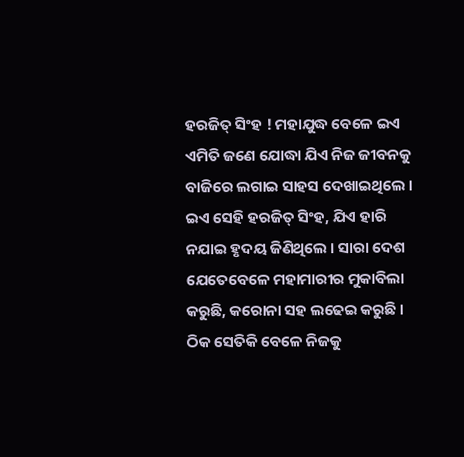ହରଜିତ୍ ସିଂହ ! ମହାଯୁଦ୍ଧ ବେଳେ ଇଏ ଏମିତି ଜଣେ ଯୋଦ୍ଧା ଯିଏ ନିଜ ଜୀବନକୁ ବାଜିରେ ଲଗାଇ ସାହସ ଦେଖାଇଥିଲେ । ଇଏ ସେହି ହରଜିତ୍ ସିଂହ, ଯିଏ ହାରି ନଯାଇ ହୃଦୟ ଜିଣିଥିଲେ । ସାରା ଦେଶ ଯେତେବେଳେ ମହାମାରୀର ମୁକାବିଲା କରୁଛି, କରୋନା ସହ ଲଢେଇ କରୁଛି । ଠିକ ସେତିକି ବେଳେ ନିଜକୁ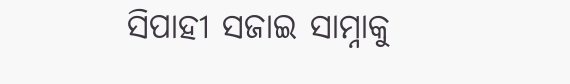ସିପାହୀ ସଜାଇ ସାମ୍ନାକୁ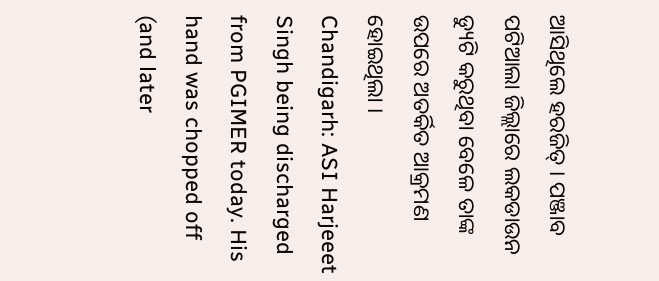ଆସିଥିଲେ ହରଜିତ୍ । ପଞ୍ଜାବ ପଟିଆଲା ଜିଲ୍ଲାରେ ଲକଡାଉନ ଡ୍ୟୁଟି କରୁଥିବା ବେଳେ ତାଙ୍କ ଉପରେ ଅତର୍କିତ ଆକ୍ରମଣ ହୋଇଥିଲା ।
Chandigarh: ASI Harjeeet Singh being discharged from PGIMER today. His hand was chopped off (and later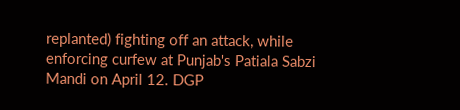replanted) fighting off an attack, while enforcing curfew at Punjab's Patiala Sabzi Mandi on April 12. DGP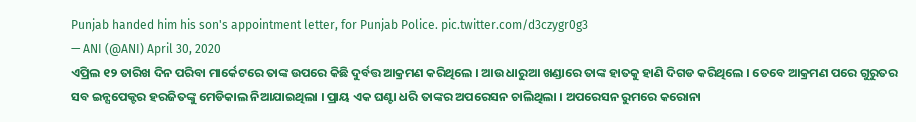Punjab handed him his son's appointment letter, for Punjab Police. pic.twitter.com/d3czygr0g3
— ANI (@ANI) April 30, 2020
ଏପ୍ରିଲ ୧୨ ତାରିଖ ଦିନ ପରିବା ମାର୍କେଟରେ ତାଙ୍କ ଉପରେ କିଛି ଦୁର୍ବତ୍ତ ଆକ୍ରମଣ କରିଥିଲେ । ଆଉ ଧାରୁଆ ଖଣ୍ଡାରେ ତାଙ୍କ ହାତକୁ ହାଣି ଦିଗଡ କରିଥିଲେ । ତେବେ ଆକ୍ରମଣ ପରେ ଗୁରୁତର ସବ ଇନ୍ସପେକ୍ଟର ହରଜିତଙ୍କୁ ମେଡିକାଲ ନିଆଯାଇଥିଲା । ପ୍ରାୟ ଏକ ଘଣ୍ଟା ଧରି ତାଙ୍କର ଅପରେସନ ଚାଲିଥିଲା । ଅପରେସନ ରୁମରେ କରୋନା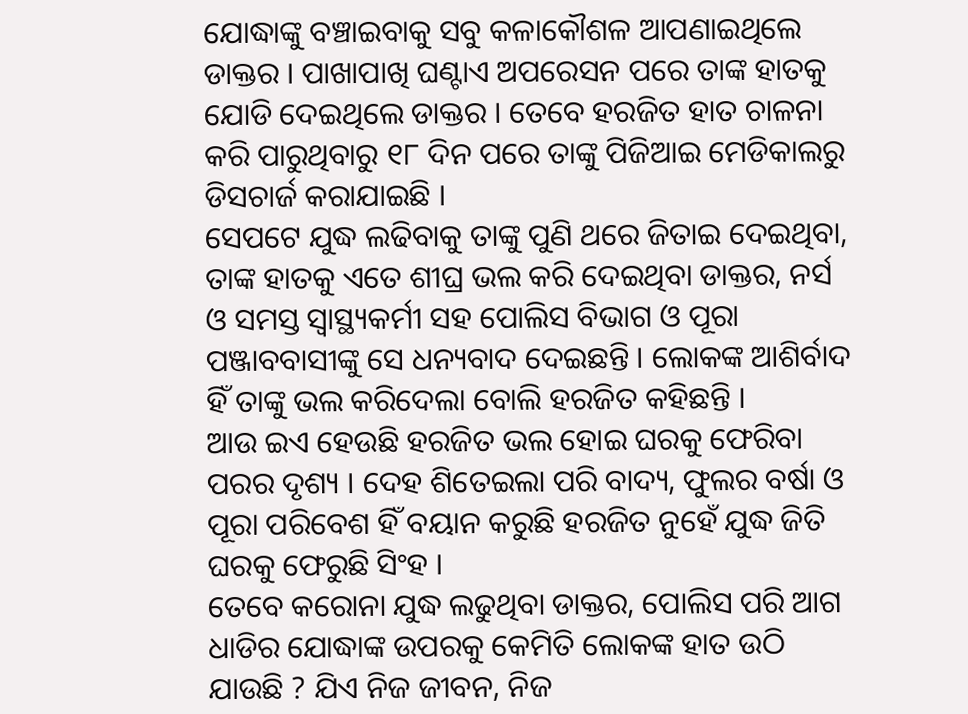ଯୋଦ୍ଧାଙ୍କୁ ବଞ୍ଚାଇବାକୁ ସବୁ କଳାକୌଶଳ ଆପଣାଇଥିଲେ ଡାକ୍ତର । ପାଖାପାଖି ଘଣ୍ଟାଏ ଅପରେସନ ପରେ ତାଙ୍କ ହାତକୁ ଯୋଡି ଦେଇଥିଲେ ଡାକ୍ତର । ତେବେ ହରଜିତ ହାତ ଚାଳନା କରି ପାରୁଥିବାରୁ ୧୮ ଦିନ ପରେ ତାଙ୍କୁ ପିଜିଆଇ ମେଡିକାଲରୁ ଡିସଚାର୍ଜ କରାଯାଇଛି ।
ସେପଟେ ଯୁଦ୍ଧ ଲଢିବାକୁ ତାଙ୍କୁ ପୁଣି ଥରେ ଜିତାଇ ଦେଇଥିବା, ତାଙ୍କ ହାତକୁ ଏତେ ଶୀଘ୍ର ଭଲ କରି ଦେଇଥିବା ଡାକ୍ତର, ନର୍ସ ଓ ସମସ୍ତ ସ୍ୱାସ୍ଥ୍ୟକର୍ମୀ ସହ ପୋଲିସ ବିଭାଗ ଓ ପୂରା ପଞ୍ଜାବବାସୀଙ୍କୁ ସେ ଧନ୍ୟବାଦ ଦେଇଛନ୍ତି । ଲୋକଙ୍କ ଆଶିର୍ବାଦ ହିଁ ତାଙ୍କୁ ଭଲ କରିଦେଲା ବୋଲି ହରଜିତ କହିଛନ୍ତି ।
ଆଉ ଇଏ ହେଉଛି ହରଜିତ ଭଲ ହୋଇ ଘରକୁ ଫେରିବା ପରର ଦୃଶ୍ୟ । ଦେହ ଶିତେଇଲା ପରି ବାଦ୍ୟ, ଫୁଲର ବର୍ଷା ଓ ପୂରା ପରିବେଶ ହିଁ ବୟାନ କରୁଛି ହରଜିତ ନୁହେଁ ଯୁଦ୍ଧ ଜିତି ଘରକୁ ଫେରୁଛି ସିଂହ ।
ତେବେ କରୋନା ଯୁଦ୍ଧ ଲଢୁଥିବା ଡାକ୍ତର, ପୋଲିସ ପରି ଆଗ ଧାଡିର ଯୋଦ୍ଧାଙ୍କ ଉପରକୁ କେମିତି ଲୋକଙ୍କ ହାତ ଉଠି ଯାଉଛି ? ଯିଏ ନିଜ ଜୀବନ, ନିଜ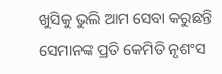ଖୁସିକୁ ଭୁଲି ଆମ ସେବା କରୁଛନ୍ତି ସେମାନଙ୍କ ପ୍ରତି କେମିତି ନୃଶଂସ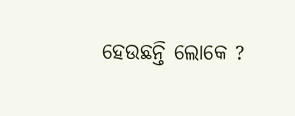ହେଉଛନ୍ତି ଲୋକେ ?